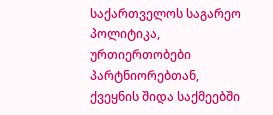საქართველოს საგარეო პოლიტიკა, ურთიერთობები პარტნიორებთან, ქვეყნის შიდა საქმეებში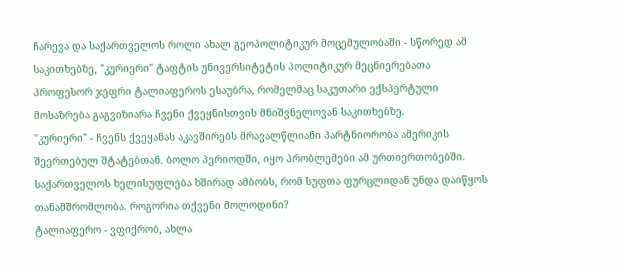ჩარევა და საქართველოს როლი ახალ გეოპოლიტიკურ მოცემულობაში - სწორედ ამ საკითხებზე, "კურიერი" ტაფტის უნივერსიტეტის პოლიტიკურ მეცნიერებათა პროფესორ ჯეფრი ტალიაფეროს ესაუბრა, რომელმაც საკუთარი ექსპერტული მოსაზრება გაგვიზიარა ჩვენი ქვეყნისთვის მნიშვნელოვან საკითხებზე.
"კურიერი" - ჩვენს ქვეყანას აკავშირებს მრავალწლიანი პარტნიორობა ამერიკის შეერთებულ შტატებთან. ბოლო პერიოდში, იყო პრობლემები ამ ურთიერთობებში. საქართველოს ხელისუფლება ხშირად ამბობს, რომ სუფთა ფურცლიდან უნდა დაიწყოს თანამშრომლობა. როგორია თქვენი მოლოდინი?
ტალიაფერო - ვფიქრობ, ახლა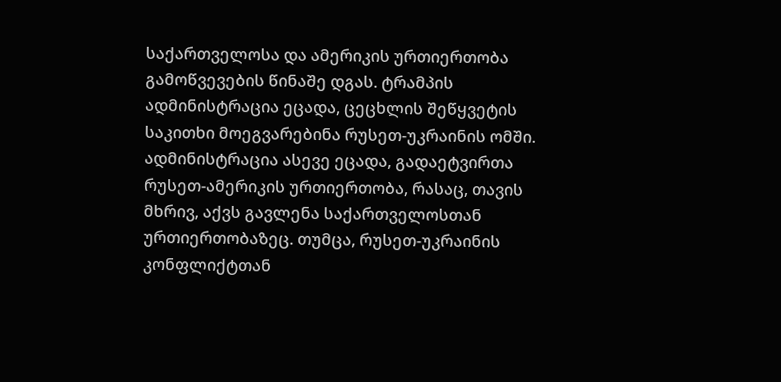საქართველოსა და ამერიკის ურთიერთობა გამოწვევების წინაშე დგას. ტრამპის ადმინისტრაცია ეცადა, ცეცხლის შეწყვეტის საკითხი მოეგვარებინა რუსეთ-უკრაინის ომში. ადმინისტრაცია ასევე ეცადა, გადაეტვირთა რუსეთ-ამერიკის ურთიერთობა, რასაც, თავის მხრივ, აქვს გავლენა საქართველოსთან ურთიერთობაზეც. თუმცა, რუსეთ-უკრაინის კონფლიქტთან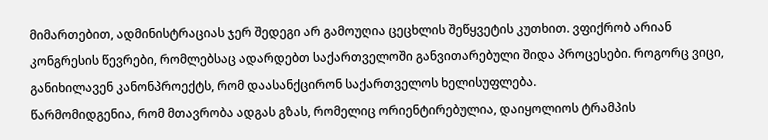მიმართებით, ადმინისტრაციას ჯერ შედეგი არ გამოუღია ცეცხლის შეწყვეტის კუთხით. ვფიქრობ არიან კონგრესის წევრები, რომლებსაც ადარდებთ საქართველოში განვითარებული შიდა პროცესები. როგორც ვიცი, განიხილავენ კანონპროექტს, რომ დაასანქცირონ საქართველოს ხელისუფლება.
წარმომიდგენია, რომ მთავრობა ადგას გზას, რომელიც ორიენტირებულია, დაიყოლიოს ტრამპის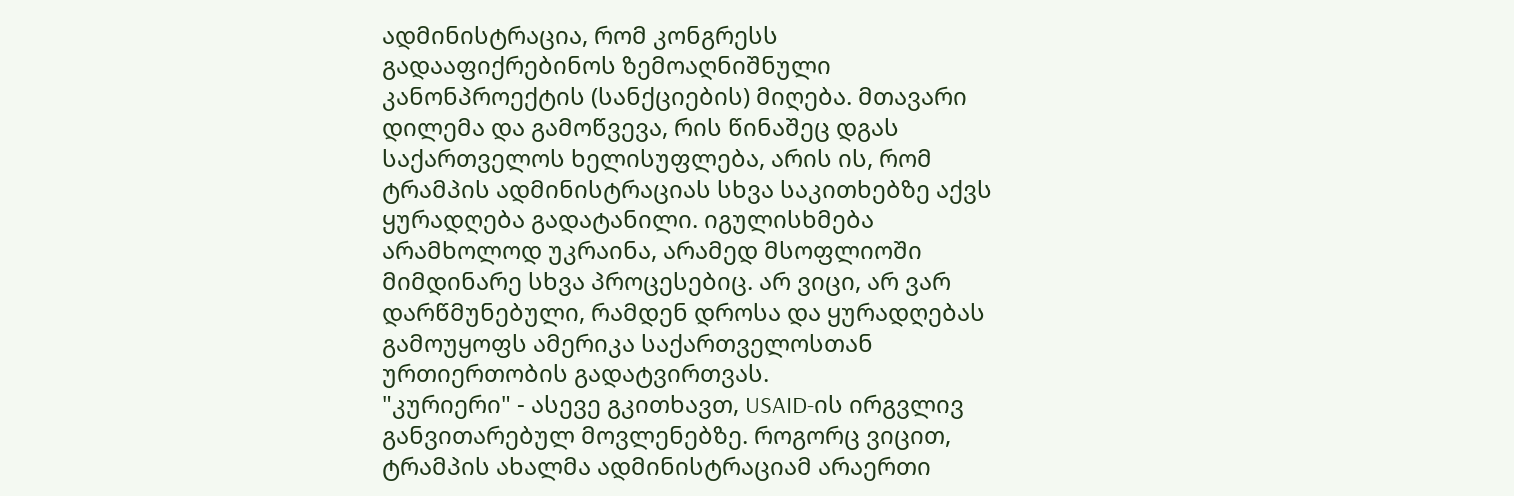ადმინისტრაცია, რომ კონგრესს გადააფიქრებინოს ზემოაღნიშნული კანონპროექტის (სანქციების) მიღება. მთავარი დილემა და გამოწვევა, რის წინაშეც დგას საქართველოს ხელისუფლება, არის ის, რომ ტრამპის ადმინისტრაციას სხვა საკითხებზე აქვს ყურადღება გადატანილი. იგულისხმება არამხოლოდ უკრაინა, არამედ მსოფლიოში მიმდინარე სხვა პროცესებიც. არ ვიცი, არ ვარ დარწმუნებული, რამდენ დროსა და ყურადღებას გამოუყოფს ამერიკა საქართველოსთან ურთიერთობის გადატვირთვას.
"კურიერი" - ასევე გკითხავთ, USAID-ის ირგვლივ განვითარებულ მოვლენებზე. როგორც ვიცით, ტრამპის ახალმა ადმინისტრაციამ არაერთი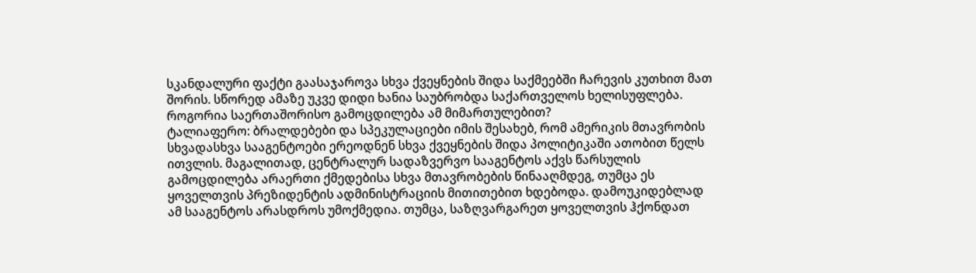სკანდალური ფაქტი გაასაჯაროვა სხვა ქვეყნების შიდა საქმეებში ჩარევის კუთხით მათ შორის. სწორედ ამაზე უკვე დიდი ხანია საუბრობდა საქართველოს ხელისუფლება. როგორია საერთაშორისო გამოცდილება ამ მიმართულებით?
ტალიაფერო: ბრალდებები და სპეკულაციები იმის შესახებ, რომ ამერიკის მთავრობის სხვადასხვა სააგენტოები ერეოდნენ სხვა ქვეყნების შიდა პოლიტიკაში ათობით წელს ითვლის. მაგალითად, ცენტრალურ სადაზვერვო სააგენტოს აქვს წარსულის გამოცდილება არაერთი ქმედებისა სხვა მთავრობების წინააღმდეგ, თუმცა ეს ყოველთვის პრეზიდენტის ადმინისტრაციის მითითებით ხდებოდა. დამოუკიდებლად ამ სააგენტოს არასდროს უმოქმედია. თუმცა, საზღვარგარეთ ყოველთვის ჰქონდათ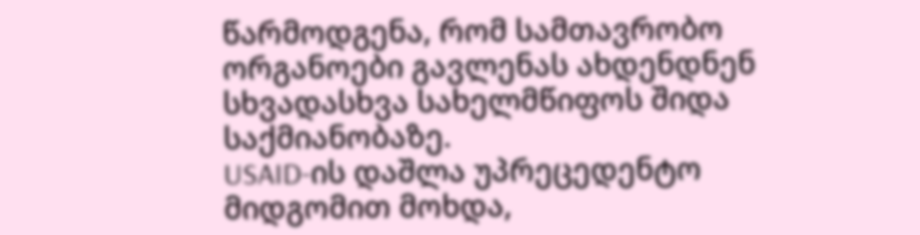წარმოდგენა, რომ სამთავრობო ორგანოები გავლენას ახდენდნენ სხვადასხვა სახელმწიფოს შიდა საქმიანობაზე.
USAID-ის დაშლა უპრეცედენტო მიდგომით მოხდა,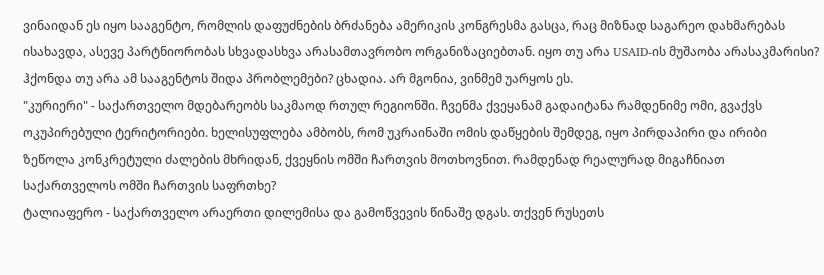ვინაიდან ეს იყო სააგენტო, რომლის დაფუძნების ბრძანება ამერიკის კონგრესმა გასცა, რაც მიზნად საგარეო დახმარებას ისახავდა, ასევე პარტნიორობას სხვადასხვა არასამთავრობო ორგანიზაციებთან. იყო თუ არა USAID-ის მუშაობა არასაკმარისი? ჰქონდა თუ არა ამ სააგენტოს შიდა პრობლემები? ცხადია. არ მგონია, ვინმემ უარყოს ეს.
"კურიერი" - საქართველო მდებარეობს საკმაოდ რთულ რეგიონში. ჩვენმა ქვეყანამ გადაიტანა რამდენიმე ომი, გვაქვს ოკუპირებული ტერიტორიები. ხელისუფლება ამბობს, რომ უკრაინაში ომის დაწყების შემდეგ, იყო პირდაპირი და ირიბი ზეწოლა კონკრეტული ძალების მხრიდან, ქვეყნის ომში ჩართვის მოთხოვნით. რამდენად რეალურად მიგაჩნიათ საქართველოს ომში ჩართვის საფრთხე?
ტალიაფერო - საქართველო არაერთი დილემისა და გამოწვევის წინაშე დგას. თქვენ რუსეთს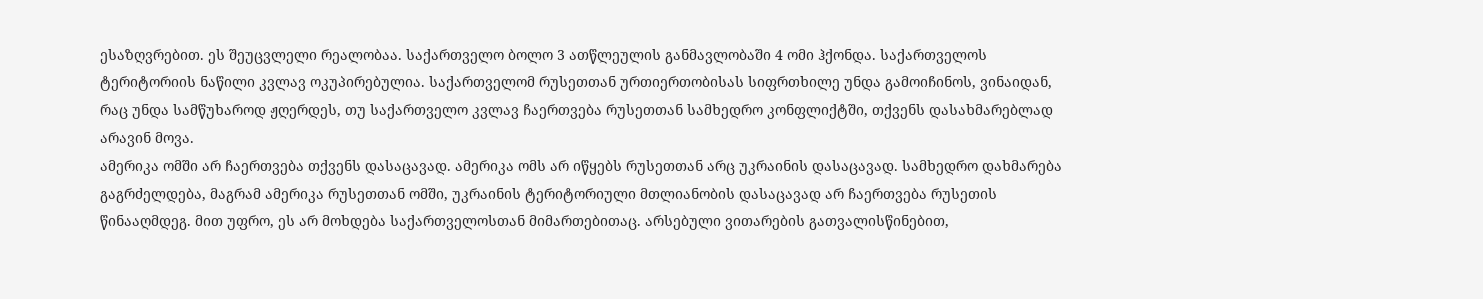ესაზღვრებით. ეს შეუცვლელი რეალობაა. საქართველო ბოლო 3 ათწლეულის განმავლობაში 4 ომი ჰქონდა. საქართველოს ტერიტორიის ნაწილი კვლავ ოკუპირებულია. საქართველომ რუსეთთან ურთიერთობისას სიფრთხილე უნდა გამოიჩინოს, ვინაიდან, რაც უნდა სამწუხაროდ ჟღერდეს, თუ საქართველო კვლავ ჩაერთვება რუსეთთან სამხედრო კონფლიქტში, თქვენს დასახმარებლად არავინ მოვა.
ამერიკა ომში არ ჩაერთვება თქვენს დასაცავად. ამერიკა ომს არ იწყებს რუსეთთან არც უკრაინის დასაცავად. სამხედრო დახმარება გაგრძელდება, მაგრამ ამერიკა რუსეთთან ომში, უკრაინის ტერიტორიული მთლიანობის დასაცავად არ ჩაერთვება რუსეთის წინააღმდეგ. მით უფრო, ეს არ მოხდება საქართველოსთან მიმართებითაც. არსებული ვითარების გათვალისწინებით,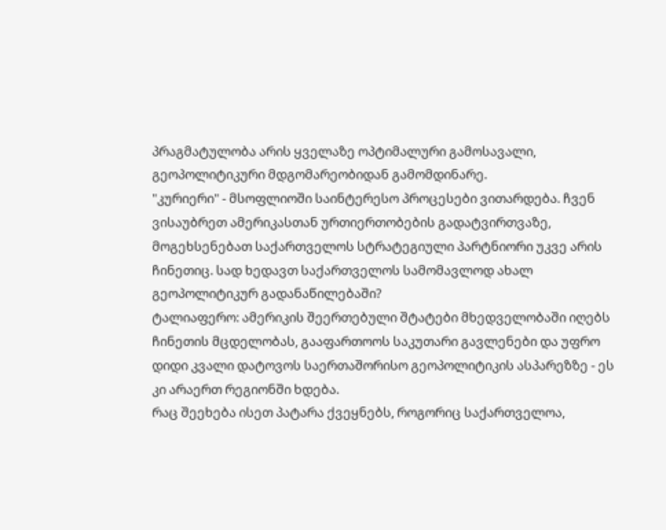პრაგმატულობა არის ყველაზე ოპტიმალური გამოსავალი, გეოპოლიტიკური მდგომარეობიდან გამომდინარე.
"კურიერი" - მსოფლიოში საინტერესო პროცესები ვითარდება. ჩვენ ვისაუბრეთ ამერიკასთან ურთიერთობების გადატვირთვაზე, მოგეხსენებათ საქართველოს სტრატეგიული პარტნიორი უკვე არის ჩინეთიც. სად ხედავთ საქართველოს სამომავლოდ ახალ გეოპოლიტიკურ გადანაწილებაში?
ტალიაფერო: ამერიკის შეერთებული შტატები მხედველობაში იღებს ჩინეთის მცდელობას, გააფართოოს საკუთარი გავლენები და უფრო დიდი კვალი დატოვოს საერთაშორისო გეოპოლიტიკის ასპარეზზე - ეს კი არაერთ რეგიონში ხდება.
რაც შეეხება ისეთ პატარა ქვეყნებს, როგორიც საქართველოა,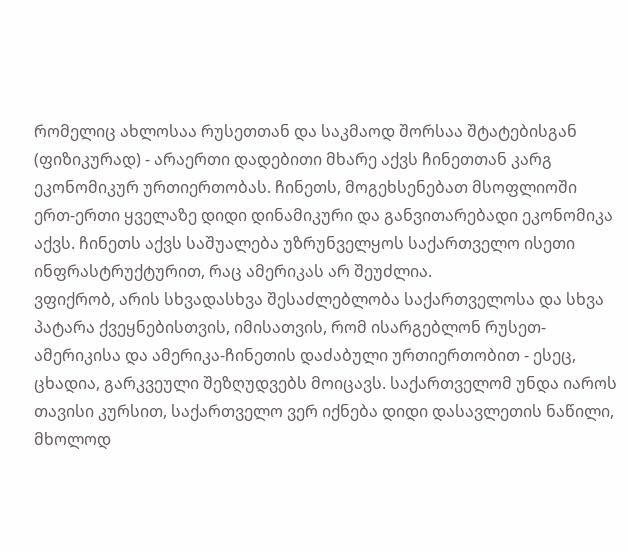რომელიც ახლოსაა რუსეთთან და საკმაოდ შორსაა შტატებისგან (ფიზიკურად) - არაერთი დადებითი მხარე აქვს ჩინეთთან კარგ ეკონომიკურ ურთიერთობას. ჩინეთს, მოგეხსენებათ მსოფლიოში ერთ-ერთი ყველაზე დიდი დინამიკური და განვითარებადი ეკონომიკა აქვს. ჩინეთს აქვს საშუალება უზრუნველყოს საქართველო ისეთი ინფრასტრუქტურით, რაც ამერიკას არ შეუძლია.
ვფიქრობ, არის სხვადასხვა შესაძლებლობა საქართველოსა და სხვა პატარა ქვეყნებისთვის, იმისათვის, რომ ისარგებლონ რუსეთ-ამერიკისა და ამერიკა-ჩინეთის დაძაბული ურთიერთობით - ესეც, ცხადია, გარკვეული შეზღუდვებს მოიცავს. საქართველომ უნდა იაროს თავისი კურსით, საქართველო ვერ იქნება დიდი დასავლეთის ნაწილი, მხოლოდ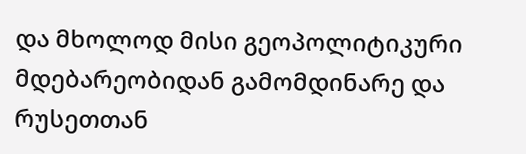და მხოლოდ მისი გეოპოლიტიკური მდებარეობიდან გამომდინარე და რუსეთთან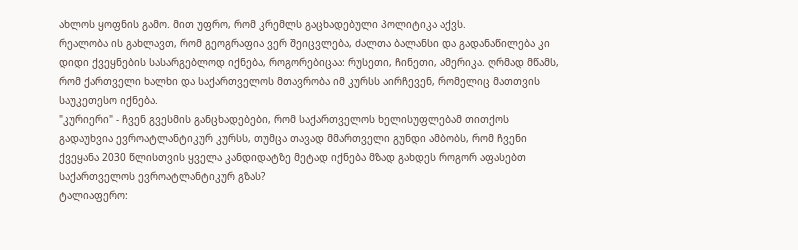ახლოს ყოფნის გამო. მით უფრო, რომ კრემლს გაცხადებული პოლიტიკა აქვს.
რეალობა ის გახლავთ, რომ გეოგრაფია ვერ შეიცვლება, ძალთა ბალანსი და გადანაწილება კი დიდი ქვეყნების სასარგებლოდ იქნება, როგორებიცაა: რუსეთი, ჩინეთი, ამერიკა. ღრმად მწამს, რომ ქართველი ხალხი და საქართველოს მთავრობა იმ კურსს აირჩევენ, რომელიც მათთვის საუკეთესო იქნება.
"კურიერი" - ჩვენ გვესმის განცხადებები, რომ საქართველოს ხელისუფლებამ თითქოს გადაუხვია ევროატლანტიკურ კურსს, თუმცა თავად მმართველი გუნდი ამბობს, რომ ჩვენი ქვეყანა 2030 წლისთვის ყველა კანდიდატზე მეტად იქნება მზად გახდეს როგორ აფასებთ საქართველოს ევროატლანტიკურ გზას?
ტალიაფერო: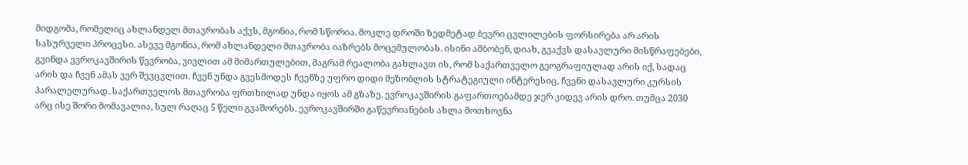მიდგომა, რომელიც ახლანდელ მთავრობას აქვს, მგონია, რომ სწორია. მოკლე დროში ზედმეტად ბევრი ცვლილების ფორსირება არ არის სასურველი პროცესი. ასევე მგონია, რომ ახლანდელი მთავრობა იაზრებს მოცემულობას. ისინი ამბობენ, დიახ, გვაქვს დასავლური მისწრაფებები, გვინდა ევროკავშირის წევრობა, ვივლით ამ მიმართულებით, მაგრამ რეალობა გახლავთ ის, რომ საქართველო გეოგრაფიულად არის იქ, სადაც არის და ჩვენ ამას ვერ შევცვლით. ჩვენ უნდა გვესმოდეს ჩვენზე უფრო დიდი მეზობლის სტრატეგიული ინტერესიც, ჩვენი დასავლური კურსის პარალელურად. საქართველოს მთავრობა ფრთხილად უნდა იყოს ამ გზაზე. ევროკავშირის გაფართოებამდე ჯერ კიდევ არის დრო. თუმცა 2030 არც ისე შორი მომავალია, სულ რაღაც 5 წელი გვაშორებს. ევროკავშირში გაწევრიანების ახლა მოთხოვნა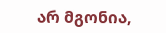არ მგონია,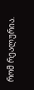რომ რეალურია.